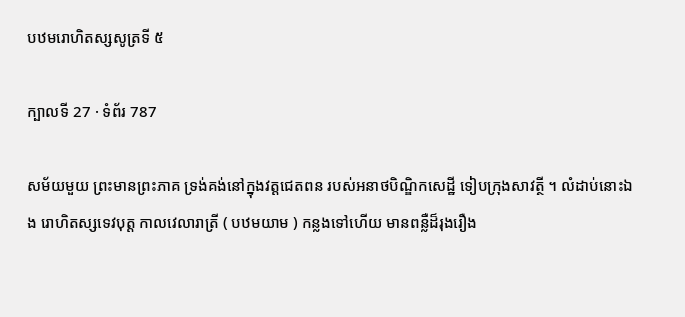បឋមរោហិតស្សសូត្រទី ៥

ក្បាលទី 27 · ទំព័រ 787

សម័យមួយ ព្រះមានព្រះភាគ ទ្រង់គង់នៅក្នុងវត្តជេតពន របស់អនាថបិណ្ឌិកសេដ្ឋី ទៀបក្រុងសាវត្ថី ។ លំដាប់នោះឯង រោហិតស្សទេវបុត្ត កាលវេលារាត្រី ( បឋមយាម ) កន្លងទៅហើយ មានពន្លឺដ៏រុងរឿង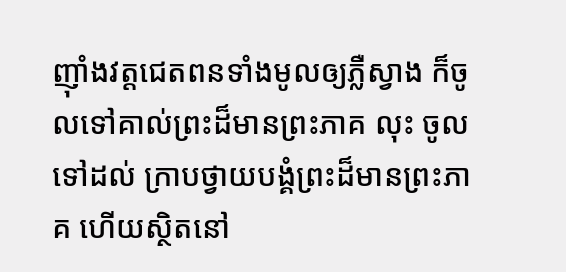ញ៉ាំងវត្តជេតពនទាំងមូលឲ្យភ្លឺស្វាង ក៏ចូលទៅគាល់ព្រះដ៏មានព្រះភាគ លុះ ចូលទៅដល់ ក្រាបថ្វាយបង្គំព្រះដ៏មានព្រះភាគ ហើយស្ថិតនៅ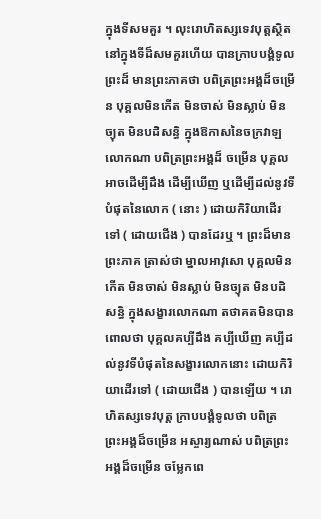ក្នុងទីសមគួរ ។ លុះរោហិតស្សទេវបុត្តស្ថិតនៅក្នុងទីដ៏សមគួរហើយ បានក្រាបបង្គំទូលព្រះដ៏ មានព្រះភាគថា បពិត្រព្រះអង្គដ៏ចម្រើន បុគ្គលមិនកើត មិនចាស់ មិនស្លាប់ មិនច្យុត មិនបដិសន្ធិ ក្នុងឱកាសនៃចក្រវាឡលោកណា បពិត្រព្រះអង្គដ៏ ចម្រើន បុគ្គលអាចដើម្បីដឹង ដើម្បីឃើញ ឬដើម្បីដល់នូវទីបំផុតនៃលោក ( នោះ ) ដោយកិរិយាដើរទៅ ( ដោយជើង ) បានដែរឬ ។ ព្រះដ៏មានព្រះភាគ ត្រាស់ថា ម្នាលអាវុសោ បុគ្គលមិនកើត មិនចាស់ មិនស្លាប់ មិនច្យុត មិនបដិសន្ធិ ក្នុងសង្ខារលោកណា តថាគតមិនបានពោលថា បុគ្គលគប្បីដឹង គប្បីឃើញ គប្បីដល់នូវទីបំផុតនៃសង្ខារលោកនោះ ដោយកិរិយាដើរទៅ ( ដោយជើង ) បានឡើយ ។ រោហិតស្សទេវបុត្ត ក្រាបបង្គំទូលថា បពិត្រ ព្រះអង្គដ៏ចម្រើន អស្ចារ្យណាស់ បពិត្រព្រះអង្គដ៏ចម្រើន ចម្លែកពេ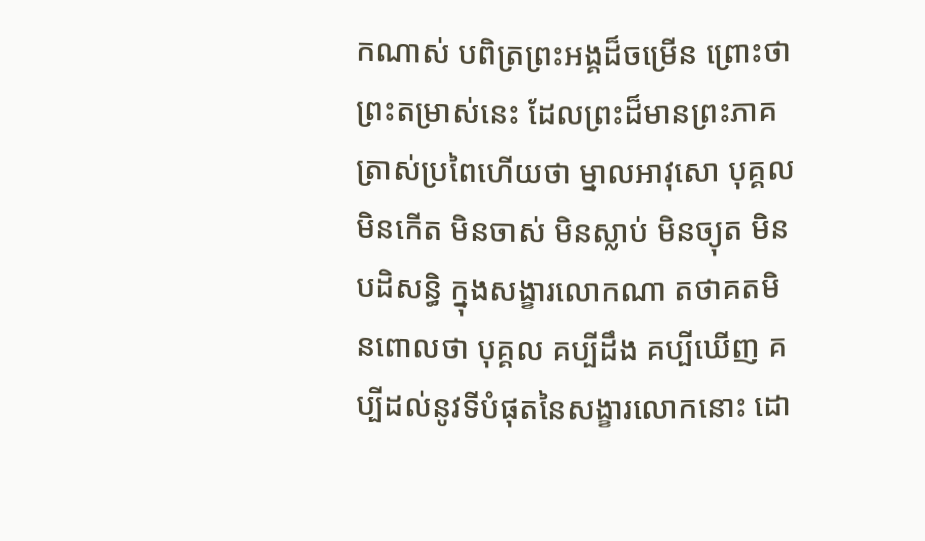កណាស់ បពិត្រព្រះអង្គដ៏ចម្រើន ព្រោះថា ព្រះតម្រាស់នេះ ដែលព្រះដ៏មានព្រះភាគ ត្រាស់ប្រពៃហើយថា ម្នាលអាវុសោ បុគ្គលមិនកើត មិនចាស់ មិនស្លាប់ មិនច្យុត មិនបដិសន្ធិ ក្នុងសង្ខារលោកណា តថាគតមិនពោលថា បុគ្គល គប្បីដឹង គប្បីឃើញ គប្បីដល់នូវទីបំផុតនៃសង្ខារលោកនោះ ដោ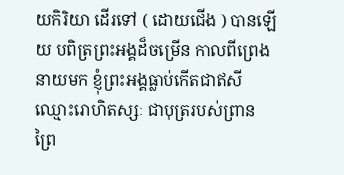យកិរិយា ដើរទៅ ( ដោយជើង ) បានឡើយ បពិត្រព្រះអង្គដ៏ចម្រើន កាលពីព្រេង នាយមក ខ្ញុំព្រះអង្គធ្លាប់កើតជាឥសីឈ្មោះរោហិតស្សៈ ជាបុត្ររបស់ព្រាន ព្រៃ